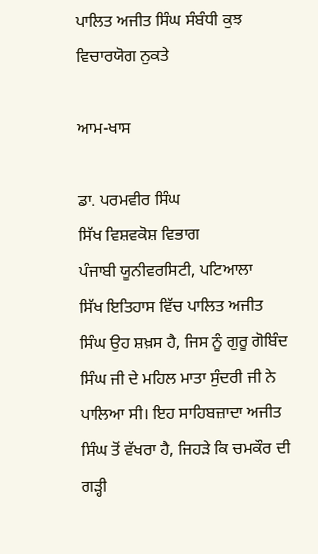ਪਾਲਿਤ ਅਜੀਤ ਸਿੰਘ ਸੰਬੰਧੀ ਕੁਝ ਵਿਚਾਰਯੋਗ ਨੁਕਤੇ

ਆਮ-ਖਾਸ

ਡਾ. ਪਰਮਵੀਰ ਸਿੰਘ
ਸਿੱਖ ਵਿਸ਼ਵਕੋਸ਼ ਵਿਭਾਗ
ਪੰਜਾਬੀ ਯੂਨੀਵਰਸਿਟੀ, ਪਟਿਆਲਾ
ਸਿੱਖ ਇਤਿਹਾਸ ਵਿੱਚ ਪਾਲਿਤ ਅਜੀਤ ਸਿੰਘ ਉਹ ਸ਼ਖ਼ਸ ਹੈ, ਜਿਸ ਨੂੰ ਗੁਰੂ ਗੋਬਿੰਦ ਸਿੰਘ ਜੀ ਦੇ ਮਹਿਲ ਮਾਤਾ ਸੁੰਦਰੀ ਜੀ ਨੇ ਪਾਲਿਆ ਸੀ। ਇਹ ਸਾਹਿਬਜ਼ਾਦਾ ਅਜੀਤ ਸਿੰਘ ਤੋਂ ਵੱਖਰਾ ਹੈ, ਜਿਹੜੇ ਕਿ ਚਮਕੌਰ ਦੀ ਗੜ੍ਹੀ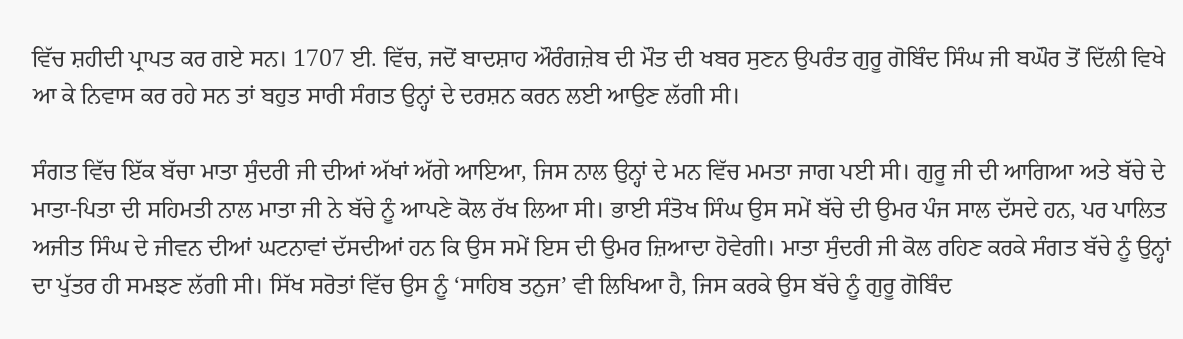ਵਿੱਚ ਸ਼ਹੀਦੀ ਪ੍ਰਾਪਤ ਕਰ ਗਏ ਸਨ। 1707 ਈ. ਵਿੱਚ, ਜਦੋਂ ਬਾਦਸ਼ਾਹ ਔਰੰਗਜ਼ੇਬ ਦੀ ਮੌਤ ਦੀ ਖਬਰ ਸੁਣਨ ਉਪਰੰਤ ਗੁਰੂ ਗੋਬਿੰਦ ਸਿੰਘ ਜੀ ਬਘੌਰ ਤੋਂ ਦਿੱਲੀ ਵਿਖੇ ਆ ਕੇ ਨਿਵਾਸ ਕਰ ਰਹੇ ਸਨ ਤਾਂ ਬਹੁਤ ਸਾਰੀ ਸੰਗਤ ਉਨ੍ਹਾਂ ਦੇ ਦਰਸ਼ਨ ਕਰਨ ਲਈ ਆਉਣ ਲੱਗੀ ਸੀ।

ਸੰਗਤ ਵਿੱਚ ਇੱਕ ਬੱਚਾ ਮਾਤਾ ਸੁੰਦਰੀ ਜੀ ਦੀਆਂ ਅੱਖਾਂ ਅੱਗੇ ਆਇਆ, ਜਿਸ ਨਾਲ ਉਨ੍ਹਾਂ ਦੇ ਮਨ ਵਿੱਚ ਮਮਤਾ ਜਾਗ ਪਈ ਸੀ। ਗੁਰੂ ਜੀ ਦੀ ਆਗਿਆ ਅਤੇ ਬੱਚੇ ਦੇ ਮਾਤਾ-ਪਿਤਾ ਦੀ ਸਹਿਮਤੀ ਨਾਲ ਮਾਤਾ ਜੀ ਨੇ ਬੱਚੇ ਨੂੰ ਆਪਣੇ ਕੋਲ ਰੱਖ ਲਿਆ ਸੀ। ਭਾਈ ਸੰਤੋਖ ਸਿੰਘ ਉਸ ਸਮੇਂ ਬੱਚੇ ਦੀ ਉਮਰ ਪੰਜ ਸਾਲ ਦੱਸਦੇ ਹਨ, ਪਰ ਪਾਲਿਤ ਅਜੀਤ ਸਿੰਘ ਦੇ ਜੀਵਨ ਦੀਆਂ ਘਟਨਾਵਾਂ ਦੱਸਦੀਆਂ ਹਨ ਕਿ ਉਸ ਸਮੇਂ ਇਸ ਦੀ ਉਮਰ ਜ਼ਿਆਦਾ ਹੋਵੇਗੀ। ਮਾਤਾ ਸੁੰਦਰੀ ਜੀ ਕੋਲ ਰਹਿਣ ਕਰਕੇ ਸੰਗਤ ਬੱਚੇ ਨੂੰ ਉਨ੍ਹਾਂ ਦਾ ਪੁੱਤਰ ਹੀ ਸਮਝਣ ਲੱਗੀ ਸੀ। ਸਿੱਖ ਸਰੋਤਾਂ ਵਿੱਚ ਉਸ ਨੂੰ ‘ਸਾਹਿਬ ਤਨੁਜ’ ਵੀ ਲਿਖਿਆ ਹੈ, ਜਿਸ ਕਰਕੇ ਉਸ ਬੱਚੇ ਨੂੰ ਗੁਰੂ ਗੋਬਿੰਦ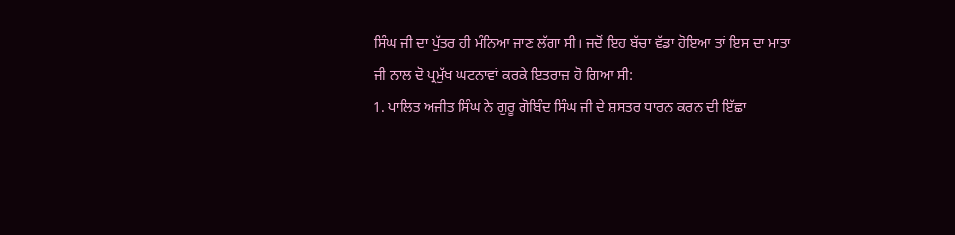ਸਿੰਘ ਜੀ ਦਾ ਪੁੱਤਰ ਹੀ ਮੰਨਿਆ ਜਾਣ ਲੱਗਾ ਸੀ। ਜਦੋਂ ਇਹ ਬੱਚਾ ਵੱਡਾ ਹੋਇਆ ਤਾਂ ਇਸ ਦਾ ਮਾਤਾ ਜੀ ਨਾਲ ਦੋ ਪ੍ਰਮੁੱਖ ਘਟਨਾਵਾਂ ਕਰਕੇ ਇਤਰਾਜ਼ ਹੋ ਗਿਆ ਸੀ:
1. ਪਾਲਿਤ ਅਜੀਤ ਸਿੰਘ ਨੇ ਗੁਰੂ ਗੋਬਿੰਦ ਸਿੰਘ ਜੀ ਦੇ ਸ਼ਸਤਰ ਧਾਰਨ ਕਰਨ ਦੀ ਇੱਛਾ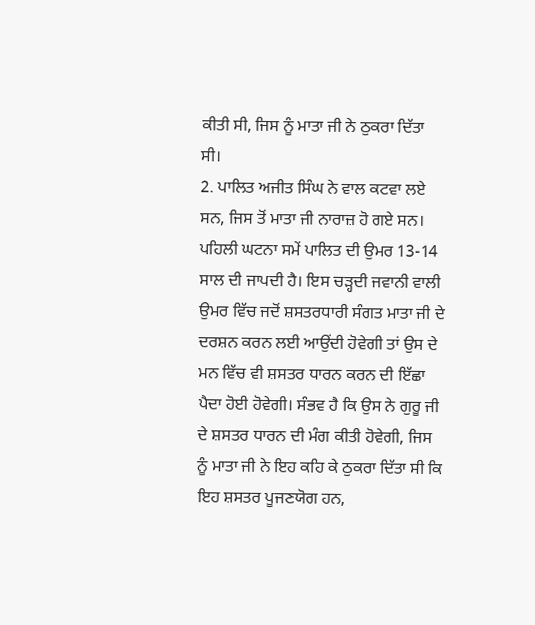ਕੀਤੀ ਸੀ, ਜਿਸ ਨੂੰ ਮਾਤਾ ਜੀ ਨੇ ਠੁਕਰਾ ਦਿੱਤਾ ਸੀ।
2. ਪਾਲਿਤ ਅਜੀਤ ਸਿੰਘ ਨੇ ਵਾਲ ਕਟਵਾ ਲਏ ਸਨ, ਜਿਸ ਤੋਂ ਮਾਤਾ ਜੀ ਨਾਰਾਜ਼ ਹੋ ਗਏ ਸਨ।
ਪਹਿਲੀ ਘਟਨਾ ਸਮੇਂ ਪਾਲਿਤ ਦੀ ਉਮਰ 13-14 ਸਾਲ ਦੀ ਜਾਪਦੀ ਹੈ। ਇਸ ਚੜ੍ਹਦੀ ਜਵਾਨੀ ਵਾਲੀ ਉਮਰ ਵਿੱਚ ਜਦੋਂ ਸ਼ਸਤਰਧਾਰੀ ਸੰਗਤ ਮਾਤਾ ਜੀ ਦੇ ਦਰਸ਼ਨ ਕਰਨ ਲਈ ਆਉਂਦੀ ਹੋਵੇਗੀ ਤਾਂ ਉਸ ਦੇ ਮਨ ਵਿੱਚ ਵੀ ਸ਼ਸਤਰ ਧਾਰਨ ਕਰਨ ਦੀ ਇੱਛਾ ਪੈਦਾ ਹੋਈ ਹੋਵੇਗੀ। ਸੰਭਵ ਹੈ ਕਿ ਉਸ ਨੇ ਗੁਰੂ ਜੀ ਦੇ ਸ਼ਸਤਰ ਧਾਰਨ ਦੀ ਮੰਗ ਕੀਤੀ ਹੋਵੇਗੀ, ਜਿਸ ਨੂੰ ਮਾਤਾ ਜੀ ਨੇ ਇਹ ਕਹਿ ਕੇ ਠੁਕਰਾ ਦਿੱਤਾ ਸੀ ਕਿ ਇਹ ਸ਼ਸਤਰ ਪੂਜਣਯੋਗ ਹਨ,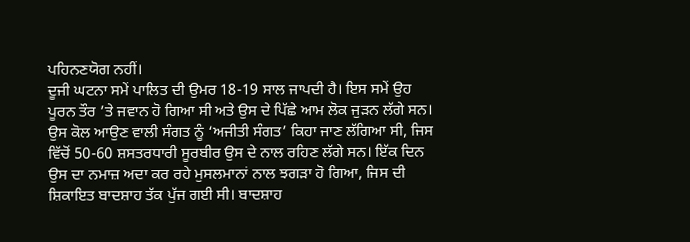ਪਹਿਨਣਯੋਗ ਨਹੀਂ।
ਦੂਜੀ ਘਟਨਾ ਸਮੇਂ ਪਾਲਿਤ ਦੀ ਉਮਰ 18-19 ਸਾਲ ਜਾਪਦੀ ਹੈ। ਇਸ ਸਮੇਂ ਉਹ ਪੂਰਨ ਤੌਰ ’ਤੇ ਜਵਾਨ ਹੋ ਗਿਆ ਸੀ ਅਤੇ ਉਸ ਦੇ ਪਿੱਛੇ ਆਮ ਲੋਕ ਜੁੜਨ ਲੱਗੇ ਸਨ। ਉਸ ਕੋਲ ਆਉਣ ਵਾਲੀ ਸੰਗਤ ਨੂੰ ‘ਅਜੀਤੀ ਸੰਗਤ’ ਕਿਹਾ ਜਾਣ ਲੱਗਿਆ ਸੀ, ਜਿਸ ਵਿੱਚੋਂ 50-60 ਸ਼ਸਤਰਧਾਰੀ ਸੂਰਬੀਰ ਉਸ ਦੇ ਨਾਲ ਰਹਿਣ ਲੱਗੇ ਸਨ। ਇੱਕ ਦਿਨ ਉਸ ਦਾ ਨਮਾਜ਼ ਅਦਾ ਕਰ ਰਹੇ ਮੁਸਲਮਾਨਾਂ ਨਾਲ ਝਗੜਾ ਹੋ ਗਿਆ, ਜਿਸ ਦੀ ਸ਼ਿਕਾਇਤ ਬਾਦਸ਼ਾਹ ਤੱਕ ਪੁੱਜ ਗਈ ਸੀ। ਬਾਦਸ਼ਾਹ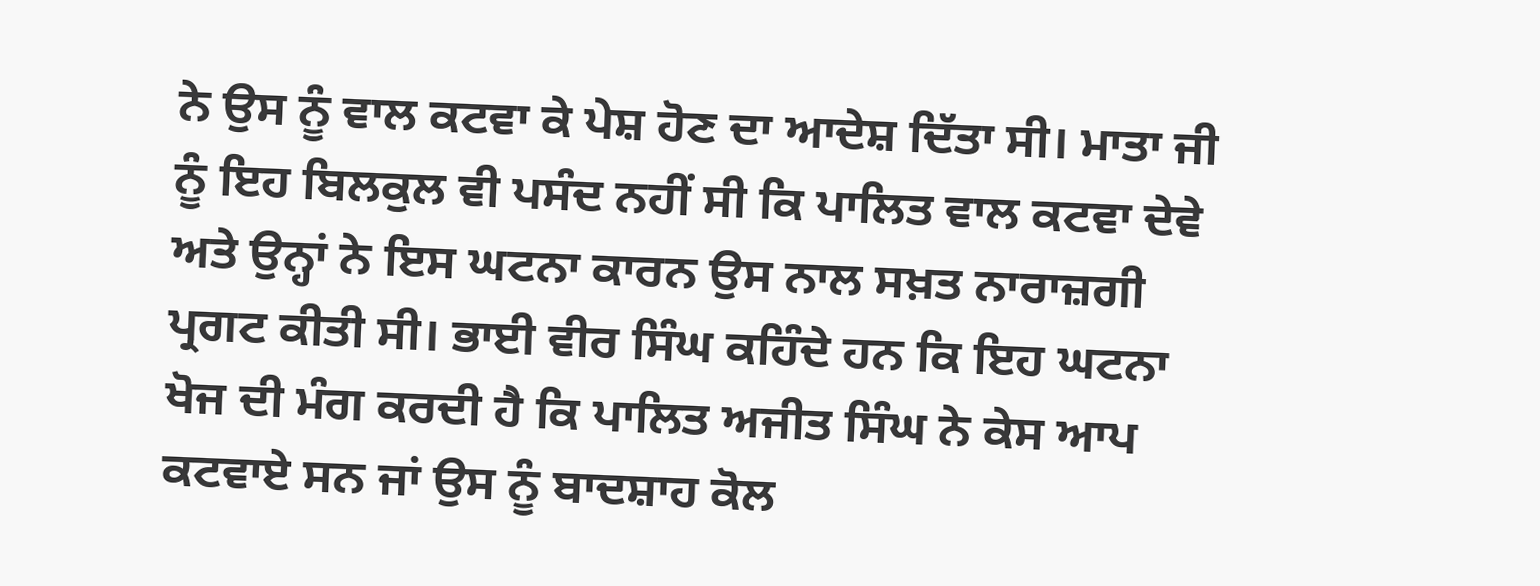ਨੇ ਉਸ ਨੂੰ ਵਾਲ ਕਟਵਾ ਕੇ ਪੇਸ਼ ਹੋਣ ਦਾ ਆਦੇਸ਼ ਦਿੱਤਾ ਸੀ। ਮਾਤਾ ਜੀ ਨੂੰ ਇਹ ਬਿਲਕੁਲ ਵੀ ਪਸੰਦ ਨਹੀਂ ਸੀ ਕਿ ਪਾਲਿਤ ਵਾਲ ਕਟਵਾ ਦੇਵੇ ਅਤੇ ਉਨ੍ਹਾਂ ਨੇ ਇਸ ਘਟਨਾ ਕਾਰਨ ਉਸ ਨਾਲ ਸਖ਼ਤ ਨਾਰਾਜ਼ਗੀ ਪ੍ਰਗਟ ਕੀਤੀ ਸੀ। ਭਾਈ ਵੀਰ ਸਿੰਘ ਕਹਿੰਦੇ ਹਨ ਕਿ ਇਹ ਘਟਨਾ ਖੋਜ ਦੀ ਮੰਗ ਕਰਦੀ ਹੈ ਕਿ ਪਾਲਿਤ ਅਜੀਤ ਸਿੰਘ ਨੇ ਕੇਸ ਆਪ ਕਟਵਾਏ ਸਨ ਜਾਂ ਉਸ ਨੂੰ ਬਾਦਸ਼ਾਹ ਕੋਲ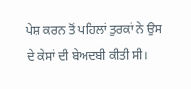ਪੇਸ਼ ਕਰਨ ਤੋਂ ਪਹਿਲਾਂ ਤੁਰਕਾਂ ਨੇ ਉਸ ਦੇ ਕੇਸਾਂ ਦੀ ਬੇਅਦਬੀ ਕੀਤੀ ਸੀ।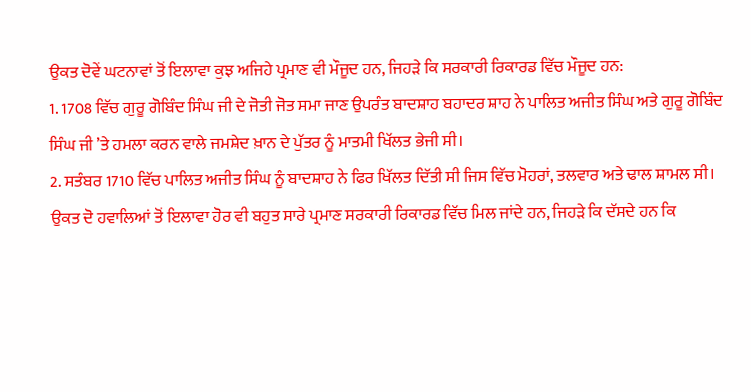ਉਕਤ ਦੋਵੇਂ ਘਟਨਾਵਾਂ ਤੋਂ ਇਲਾਵਾ ਕੁਝ ਅਜਿਹੇ ਪ੍ਰਮਾਣ ਵੀ ਮੌਜੂਦ ਹਨ, ਜਿਹੜੇ ਕਿ ਸਰਕਾਰੀ ਰਿਕਾਰਡ ਵਿੱਚ ਮੌਜੂਦ ਹਨ:
1. 1708 ਵਿੱਚ ਗੁਰੂ ਗੋਬਿੰਦ ਸਿੰਘ ਜੀ ਦੇ ਜੋਤੀ ਜੋਤ ਸਮਾ ਜਾਣ ਉਪਰੰਤ ਬਾਦਸ਼ਾਹ ਬਹਾਦਰ ਸ਼ਾਹ ਨੇ ਪਾਲਿਤ ਅਜੀਤ ਸਿੰਘ ਅਤੇ ਗੁਰੂ ਗੋਬਿੰਦ ਸਿੰਘ ਜੀ ’ਤੇ ਹਮਲਾ ਕਰਨ ਵਾਲੇ ਜਮਸ਼ੇਦ ਖ਼ਾਨ ਦੇ ਪੁੱਤਰ ਨੂੰ ਮਾਤਮੀ ਖਿੱਲਤ ਭੇਜੀ ਸੀ।
2. ਸਤੰਬਰ 1710 ਵਿੱਚ ਪਾਲਿਤ ਅਜੀਤ ਸਿੰਘ ਨੂੰ ਬਾਦਸ਼ਾਹ ਨੇ ਫਿਰ ਖਿੱਲਤ ਦਿੱਤੀ ਸੀ ਜਿਸ ਵਿੱਚ ਮੋਹਰਾਂ, ਤਲਵਾਰ ਅਤੇ ਢਾਲ ਸ਼ਾਮਲ ਸੀ।
ਉਕਤ ਦੋ ਹਵਾਲਿਆਂ ਤੋਂ ਇਲਾਵਾ ਹੋਰ ਵੀ ਬਹੁਤ ਸਾਰੇ ਪ੍ਰਮਾਣ ਸਰਕਾਰੀ ਰਿਕਾਰਡ ਵਿੱਚ ਮਿਲ ਜਾਂਦੇ ਹਨ, ਜਿਹੜੇ ਕਿ ਦੱਸਦੇ ਹਨ ਕਿ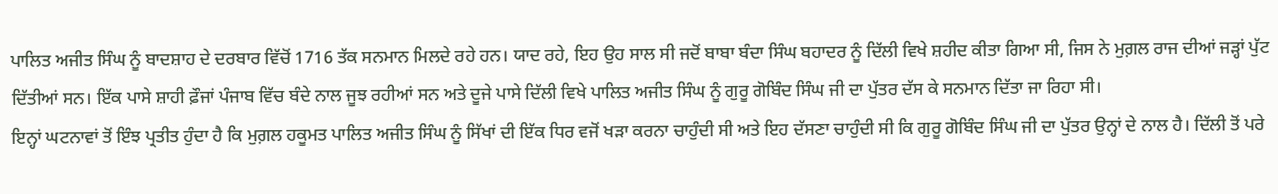ਪਾਲਿਤ ਅਜੀਤ ਸਿੰਘ ਨੂੰ ਬਾਦਸ਼ਾਹ ਦੇ ਦਰਬਾਰ ਵਿੱਚੋਂ 1716 ਤੱਕ ਸਨਮਾਨ ਮਿਲਦੇ ਰਹੇ ਹਨ। ਯਾਦ ਰਹੇ, ਇਹ ਉਹ ਸਾਲ ਸੀ ਜਦੋਂ ਬਾਬਾ ਬੰਦਾ ਸਿੰਘ ਬਹਾਦਰ ਨੂੰ ਦਿੱਲੀ ਵਿਖੇ ਸ਼ਹੀਦ ਕੀਤਾ ਗਿਆ ਸੀ, ਜਿਸ ਨੇ ਮੁਗ਼ਲ ਰਾਜ ਦੀਆਂ ਜੜ੍ਹਾਂ ਪੁੱਟ ਦਿੱਤੀਆਂ ਸਨ। ਇੱਕ ਪਾਸੇ ਸ਼ਾਹੀ ਫ਼ੌਜਾਂ ਪੰਜਾਬ ਵਿੱਚ ਬੰਦੇ ਨਾਲ ਜੂਝ ਰਹੀਆਂ ਸਨ ਅਤੇ ਦੂਜੇ ਪਾਸੇ ਦਿੱਲੀ ਵਿਖੇ ਪਾਲਿਤ ਅਜੀਤ ਸਿੰਘ ਨੂੰ ਗੁਰੂ ਗੋਬਿੰਦ ਸਿੰਘ ਜੀ ਦਾ ਪੁੱਤਰ ਦੱਸ ਕੇ ਸਨਮਾਨ ਦਿੱਤਾ ਜਾ ਰਿਹਾ ਸੀ।
ਇਨ੍ਹਾਂ ਘਟਨਾਵਾਂ ਤੋਂ ਇੰਝ ਪ੍ਰਤੀਤ ਹੁੰਦਾ ਹੈ ਕਿ ਮੁਗ਼ਲ ਹਕੂਮਤ ਪਾਲਿਤ ਅਜੀਤ ਸਿੰਘ ਨੂੰ ਸਿੱਖਾਂ ਦੀ ਇੱਕ ਧਿਰ ਵਜੋਂ ਖੜਾ ਕਰਨਾ ਚਾਹੁੰਦੀ ਸੀ ਅਤੇ ਇਹ ਦੱਸਣਾ ਚਾਹੁੰਦੀ ਸੀ ਕਿ ਗੁਰੂ ਗੋਬਿੰਦ ਸਿੰਘ ਜੀ ਦਾ ਪੁੱਤਰ ਉਨ੍ਹਾਂ ਦੇ ਨਾਲ ਹੈ। ਦਿੱਲੀ ਤੋਂ ਪਰੇ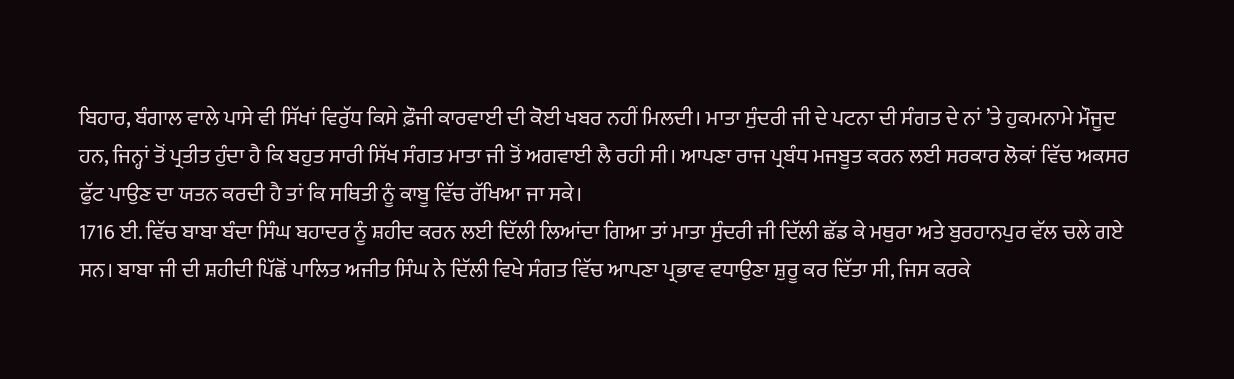ਬਿਹਾਰ, ਬੰਗਾਲ ਵਾਲੇ ਪਾਸੇ ਵੀ ਸਿੱਖਾਂ ਵਿਰੁੱਧ ਕਿਸੇ ਫ਼ੌਜੀ ਕਾਰਵਾਈ ਦੀ ਕੋਈ ਖਬਰ ਨਹੀਂ ਮਿਲਦੀ। ਮਾਤਾ ਸੁੰਦਰੀ ਜੀ ਦੇ ਪਟਨਾ ਦੀ ਸੰਗਤ ਦੇ ਨਾਂ ’ਤੇ ਹੁਕਮਨਾਮੇ ਮੌਜੂਦ ਹਨ, ਜਿਨ੍ਹਾਂ ਤੋਂ ਪ੍ਰਤੀਤ ਹੁੰਦਾ ਹੈ ਕਿ ਬਹੁਤ ਸਾਰੀ ਸਿੱਖ ਸੰਗਤ ਮਾਤਾ ਜੀ ਤੋਂ ਅਗਵਾਈ ਲੈ ਰਹੀ ਸੀ। ਆਪਣਾ ਰਾਜ ਪ੍ਰਬੰਧ ਮਜਬੂਤ ਕਰਨ ਲਈ ਸਰਕਾਰ ਲੋਕਾਂ ਵਿੱਚ ਅਕਸਰ ਫੁੱਟ ਪਾਉਣ ਦਾ ਯਤਨ ਕਰਦੀ ਹੈ ਤਾਂ ਕਿ ਸਥਿਤੀ ਨੂੰ ਕਾਬੂ ਵਿੱਚ ਰੱਖਿਆ ਜਾ ਸਕੇ।
1716 ਈ. ਵਿੱਚ ਬਾਬਾ ਬੰਦਾ ਸਿੰਘ ਬਹਾਦਰ ਨੂੰ ਸ਼ਹੀਦ ਕਰਨ ਲਈ ਦਿੱਲੀ ਲਿਆਂਦਾ ਗਿਆ ਤਾਂ ਮਾਤਾ ਸੁੰਦਰੀ ਜੀ ਦਿੱਲੀ ਛੱਡ ਕੇ ਮਥੁਰਾ ਅਤੇ ਬੁਰਹਾਨਪੁਰ ਵੱਲ ਚਲੇ ਗਏ ਸਨ। ਬਾਬਾ ਜੀ ਦੀ ਸ਼ਹੀਦੀ ਪਿੱਛੋਂ ਪਾਲਿਤ ਅਜੀਤ ਸਿੰਘ ਨੇ ਦਿੱਲੀ ਵਿਖੇ ਸੰਗਤ ਵਿੱਚ ਆਪਣਾ ਪ੍ਰਭਾਵ ਵਧਾਉਣਾ ਸ਼ੁਰੂ ਕਰ ਦਿੱਤਾ ਸੀ, ਜਿਸ ਕਰਕੇ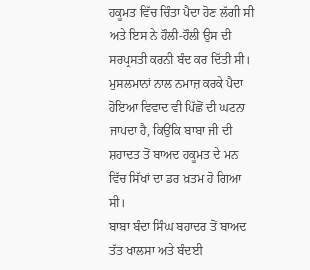ਹਕੂਮਤ ਵਿੱਚ ਚਿੰਤਾ ਪੈਦਾ ਹੋਣ ਲੱਗੀ ਸੀ ਅਤੇ ਇਸ ਨੇ ਹੌਲੀ-ਹੌਲੀ ਉਸ ਦੀ ਸਰਪ੍ਰਸਤੀ ਕਰਨੀ ਬੰਦ ਕਰ ਦਿੱਤੀ ਸੀ। ਮੁਸਲਮਾਨਾਂ ਨਾਲ ਨਮਾਜ਼ ਕਰਕੇ ਪੈਦਾ ਹੋਇਆ ਵਿਵਾਦ ਵੀ ਪਿੱਛੋਂ ਦੀ ਘਟਨਾ ਜਾਪਦਾ ਹੈ, ਕਿਉਂਕਿ ਬਾਬਾ ਜੀ ਦੀ ਸ਼ਹਾਦਤ ਤੋਂ ਬਾਅਦ ਹਕੂਮਤ ਦੇ ਮਨ ਵਿੱਚ ਸਿੱਖਾਂ ਦਾ ਡਰ ਖ਼ਤਮ ਹੋ ਗਿਆ ਸੀ।
ਬਾਬਾ ਬੰਦਾ ਸਿੰਘ ਬਹਾਦਰ ਤੋਂ ਬਾਅਦ ਤੱਤ ਖਾਲਸਾ ਅਤੇ ਬੰਦਈ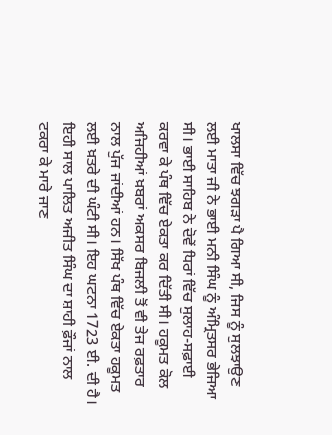ਖਾਲਸਾ ਵਿੱਚ ਝਗੜਾ ਪੈ ਗਿਆ ਸੀ, ਜਿਸ ਨੂੰ ਸੁਲਝਾਉਣ ਲਈ ਮਾਤਾ ਜੀ ਨੇ ਭਾਈ ਮਨੀ ਸਿੰਘ ਨੂੰ ਅੰਮ੍ਰਿਤਸਰ ਭੇਜਿਆ ਸੀ। ਭਾਈ ਸਾਹਿਬ ਨੇ ਦੋਵੇਂ ਧਿਰਾਂ ਵਿੱਚ ਸੁਲਾਹ-ਸਫ਼ਾਈ ਕਰਵਾ ਕੇ ਪੰਥ ਵਿੱਚ ਏਕਤਾ ਕਰ ਦਿੱਤੀ ਸੀ। ਹਕੂਮਤ ਕੋਲ ਅਜਿਹੀਆਂ ਖ਼ਬਰਾਂ ਅਕਸਰ ਬਿਜਲੀ ਤੋਂ ਵੀ ਤੇਜ ਰਫ਼ਤਾਰ ਨਾਲ ਪੁੱਜ ਜਾਂਦੀਆਂ ਹਨ। ਸਿੱਖ ਪੰਥ ਵਿੱਚ ਏਕਤਾ ਹਕੂਮਤ ਲਈ ਖ਼ਤਰੇ ਦੀ ਘੰਟੀ ਸੀ। ਇਹ ਘਟਨਾ 1723 ਈ. ਦੀ ਹੈ। ਇਹੀ ਸਾਲ ਪਾਲਿਤ ਅਜੀਤ ਸਿੰਘ ਦਾ ਸ਼ਾਹੀ ਫ਼ੌਜਾਂ ਨਾਲ ਟਕਰਾ ਕੇ ਮਾਰੇ ਜਾਣ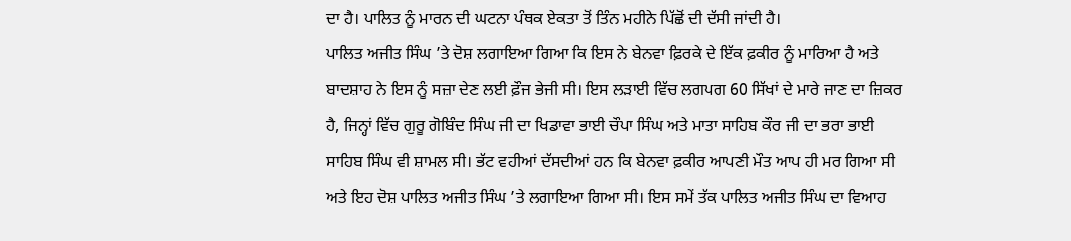ਦਾ ਹੈ। ਪਾਲਿਤ ਨੂੰ ਮਾਰਨ ਦੀ ਘਟਨਾ ਪੰਥਕ ਏਕਤਾ ਤੋਂ ਤਿੰਨ ਮਹੀਨੇ ਪਿੱਛੋਂ ਦੀ ਦੱਸੀ ਜਾਂਦੀ ਹੈ।
ਪਾਲਿਤ ਅਜੀਤ ਸਿੰਘ ’ਤੇ ਦੋਸ਼ ਲਗਾਇਆ ਗਿਆ ਕਿ ਇਸ ਨੇ ਬੇਨਵਾ ਫ਼ਿਰਕੇ ਦੇ ਇੱਕ ਫ਼ਕੀਰ ਨੂੰ ਮਾਰਿਆ ਹੈ ਅਤੇ ਬਾਦਸ਼ਾਹ ਨੇ ਇਸ ਨੂੰ ਸਜ਼ਾ ਦੇਣ ਲਈ ਫ਼ੌਜ ਭੇਜੀ ਸੀ। ਇਸ ਲੜਾਈ ਵਿੱਚ ਲਗਪਗ 60 ਸਿੱਖਾਂ ਦੇ ਮਾਰੇ ਜਾਣ ਦਾ ਜ਼ਿਕਰ ਹੈ, ਜਿਨ੍ਹਾਂ ਵਿੱਚ ਗੁਰੂ ਗੋਬਿੰਦ ਸਿੰਘ ਜੀ ਦਾ ਖਿਡਾਵਾ ਭਾਈ ਚੌਪਾ ਸਿੰਘ ਅਤੇ ਮਾਤਾ ਸਾਹਿਬ ਕੌਰ ਜੀ ਦਾ ਭਰਾ ਭਾਈ ਸਾਹਿਬ ਸਿੰਘ ਵੀ ਸ਼ਾਮਲ ਸੀ। ਭੱਟ ਵਹੀਆਂ ਦੱਸਦੀਆਂ ਹਨ ਕਿ ਬੇਨਵਾ ਫ਼ਕੀਰ ਆਪਣੀ ਮੌਤ ਆਪ ਹੀ ਮਰ ਗਿਆ ਸੀ ਅਤੇ ਇਹ ਦੋਸ਼ ਪਾਲਿਤ ਅਜੀਤ ਸਿੰਘ ’ਤੇ ਲਗਾਇਆ ਗਿਆ ਸੀ। ਇਸ ਸਮੇਂ ਤੱਕ ਪਾਲਿਤ ਅਜੀਤ ਸਿੰਘ ਦਾ ਵਿਆਹ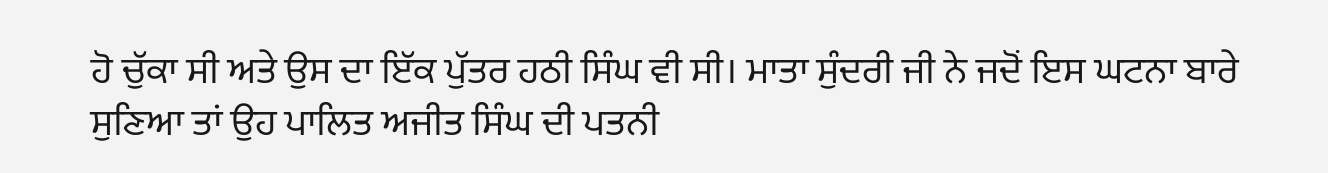ਹੋ ਚੁੱਕਾ ਸੀ ਅਤੇ ਉਸ ਦਾ ਇੱਕ ਪੁੱਤਰ ਹਠੀ ਸਿੰਘ ਵੀ ਸੀ। ਮਾਤਾ ਸੁੰਦਰੀ ਜੀ ਨੇ ਜਦੋਂ ਇਸ ਘਟਨਾ ਬਾਰੇ ਸੁਣਿਆ ਤਾਂ ਉਹ ਪਾਲਿਤ ਅਜੀਤ ਸਿੰਘ ਦੀ ਪਤਨੀ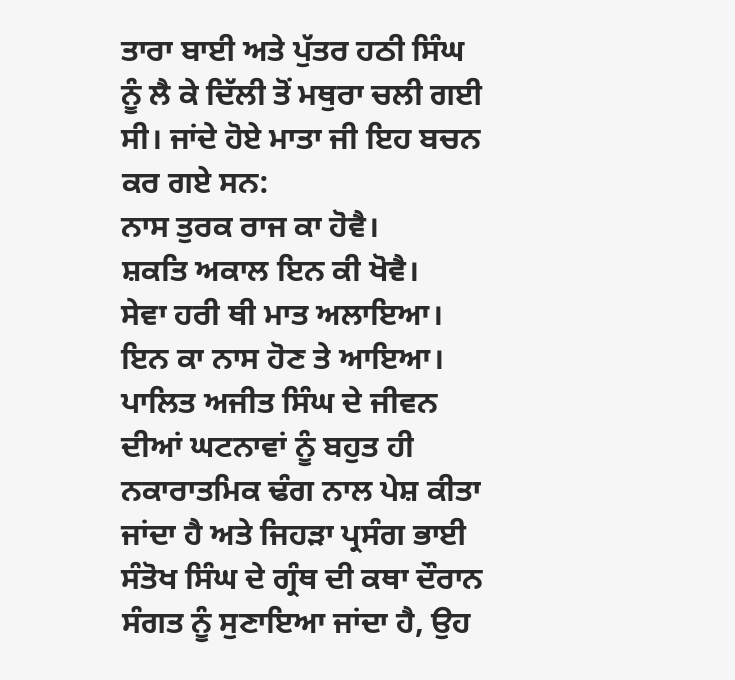ਤਾਰਾ ਬਾਈ ਅਤੇ ਪੁੱਤਰ ਹਠੀ ਸਿੰਘ ਨੂੰ ਲੈ ਕੇ ਦਿੱਲੀ ਤੋਂ ਮਥੁਰਾ ਚਲੀ ਗਈ ਸੀ। ਜਾਂਦੇ ਹੋਏ ਮਾਤਾ ਜੀ ਇਹ ਬਚਨ ਕਰ ਗਏ ਸਨ:
ਨਾਸ ਤੁਰਕ ਰਾਜ ਕਾ ਹੋਵੈ।
ਸ਼ਕਤਿ ਅਕਾਲ ਇਨ ਕੀ ਖੋਵੈ।
ਸੇਵਾ ਹਰੀ ਥੀ ਮਾਤ ਅਲਾਇਆ।
ਇਨ ਕਾ ਨਾਸ ਹੋਣ ਤੇ ਆਇਆ।
ਪਾਲਿਤ ਅਜੀਤ ਸਿੰਘ ਦੇ ਜੀਵਨ ਦੀਆਂ ਘਟਨਾਵਾਂ ਨੂੰ ਬਹੁਤ ਹੀ ਨਕਾਰਾਤਮਿਕ ਢੰਗ ਨਾਲ ਪੇਸ਼ ਕੀਤਾ ਜਾਂਦਾ ਹੈ ਅਤੇ ਜਿਹੜਾ ਪ੍ਰਸੰਗ ਭਾਈ ਸੰਤੋਖ ਸਿੰਘ ਦੇ ਗ੍ਰੰਥ ਦੀ ਕਥਾ ਦੌਰਾਨ ਸੰਗਤ ਨੂੰ ਸੁਣਾਇਆ ਜਾਂਦਾ ਹੈ, ਉਹ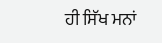ਹੀ ਸਿੱਖ ਮਨਾਂ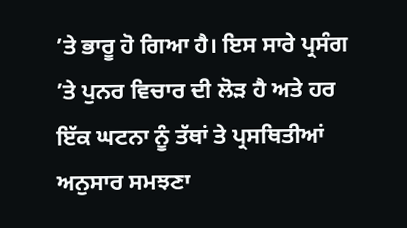’ਤੇ ਭਾਰੂ ਹੋ ਗਿਆ ਹੈ। ਇਸ ਸਾਰੇ ਪ੍ਰਸੰਗ ’ਤੇ ਪੁਨਰ ਵਿਚਾਰ ਦੀ ਲੋੜ ਹੈ ਅਤੇ ਹਰ ਇੱਕ ਘਟਨਾ ਨੂੰ ਤੱਥਾਂ ਤੇ ਪ੍ਰਸਥਿਤੀਆਂ ਅਨੁਸਾਰ ਸਮਝਣਾ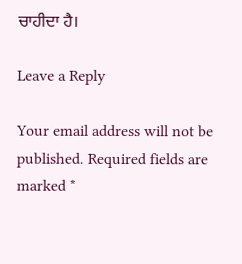ਚਾਹੀਦਾ ਹੈ।

Leave a Reply

Your email address will not be published. Required fields are marked *